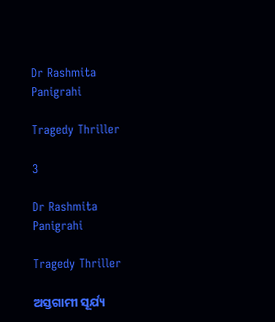Dr Rashmita Panigrahi

Tragedy Thriller

3

Dr Rashmita Panigrahi

Tragedy Thriller

ଅସ୍ତଗାମୀ ସୂର୍ଯ୍ୟ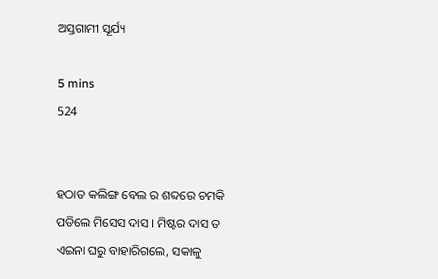ଅସ୍ତଗାମୀ ସୂର୍ଯ୍ୟ

5 mins
524


ହଠାତ କଲିଙ୍ଗ ବେଲ ର ଶବ୍ଦରେ ଚମକି ପଡିଲେ ମିସେସ ଦାସ । ମିଷ୍ଟର ଦାସ ତ ଏଇନା ଘରୁ ବାହାରିଗଲେ, ସକାଳୁ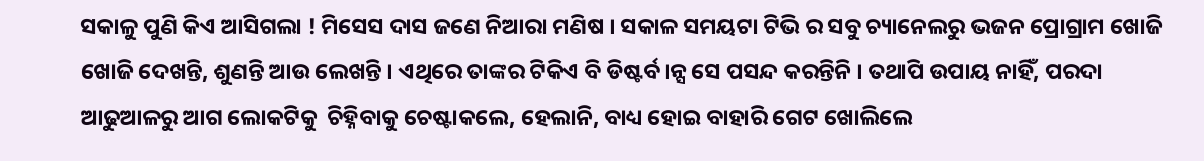ସକାଳୁ ପୁଣି କିଏ ଆସିଗଲା ! ମିସେସ ଦାସ ଜଣେ ନିଆରା ମଣିଷ । ସକାଳ ସମୟଟା ଟିଭି ର ସବୁ ଚ୍ୟାନେଲରୁ ଭଜନ ପ୍ରୋଗ୍ରାମ ଖୋଜି ଖୋଜି ଦେଖନ୍ତି, ଶୁଣନ୍ତି ଆଉ ଲେଖନ୍ତି । ଏଥିରେ ତାଙ୍କର ଟିକିଏ ବି ଡିଷ୍ଟର୍ବ।ନ୍ସ ସେ ପସନ୍ଦ କରନ୍ତିନି । ତଥାପି ଉପାୟ ନାହିଁ, ପରଦା ଆଢୁଆଳରୁ ଆଗ ଲୋକଟିକୁ  ଚିହ୍ନିବାକୁ ଚେଷ୍ଟାକଲେ, ହେଲାନି, ବାଧ୍ୟ ହୋଇ ବାହାରି ଗେଟ ଖୋଲିଲେ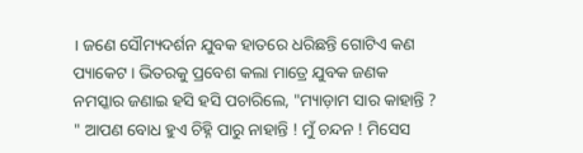। ଜଣେ ସୌମ୍ୟଦର୍ଶନ ଯୁବକ ହାତରେ ଧରିଛନ୍ତି ଗୋଟିଏ କଣ ପ୍ୟାକେଟ । ଭିତରକୁ ପ୍ରବେଶ କଲା ମାତ୍ରେ ଯୁବକ ଜଣକ ନମସ୍କାର ଜଣାଇ ହସି ହସି ପଚାରିଲେ, "ମ୍ୟାଡ଼ାମ ସାର କାହାନ୍ତି ? " ଆପଣ ବୋଧ ହୁଏ ଚିହ୍ନି ପାରୁ ନାହାନ୍ତି ! ମୁଁ ଚନ୍ଦନ ! ମିସେସ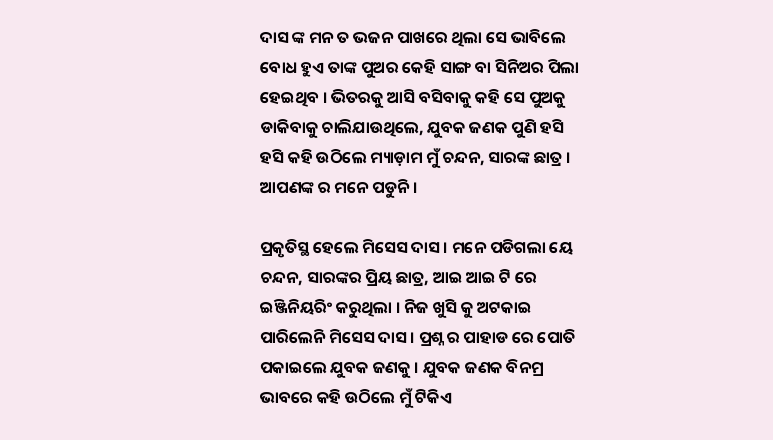ଦାସ ଙ୍କ ମନ ତ ଭଜନ ପାଖରେ ଥିଲା ସେ ଭାବିଲେ ବୋଧ ହୁଏ ତାଙ୍କ ପୁଅର କେହି ସାଙ୍ଗ ବା ସିନିଅର ପିଲା ହେଇଥିବ । ଭିତରକୁ ଆସି ବସିବାକୁ କହି ସେ ପୁଅକୁ ଡାକିବାକୁ ଚାଲିଯାଉଥିଲେ, ଯୁବକ ଜଣକ ପୁଣି ହସି ହସି କହି ଉଠିଲେ ମ୍ୟାଡ଼ାମ ମୁଁ ଚନ୍ଦନ, ସାରଙ୍କ ଛାତ୍ର । ଆପଣଙ୍କ ର ମନେ ପଡୁନି ।

ପ୍ରକୃତିସ୍ଥ ହେଲେ ମିସେସ ଦାସ । ମନେ ପଡିଗଲା ୟେ ଚନ୍ଦନ, ସାରଙ୍କର ପ୍ରିୟ ଛାତ୍ର, ଆଇ ଆଇ ଟି ରେ ଇଞ୍ଜିନିୟରିଂ କରୁଥିଲା । ନିଜ ଖୁସି କୁ ଅଟକାଇ ପାରିଲେନି ମିସେସ ଦାସ । ପ୍ରଶ୍ନ ର ପାହାଡ ରେ ପୋତି ପକାଇଲେ ଯୁବକ ଜଣକୁ । ଯୁବକ ଜଣକ ବିନମ୍ର ଭାବରେ କହି ଉଠିଲେ ମୁଁ ଟିକିଏ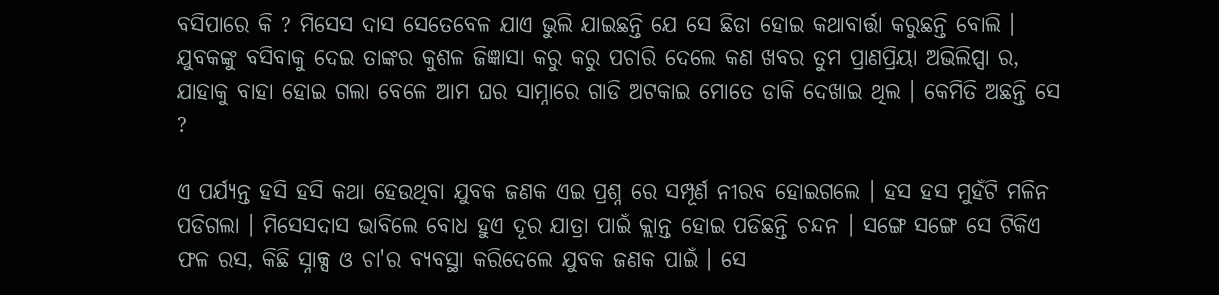ବସିପାରେ କି ? ମିସେସ ଦାସ ସେତେବେଳ ଯାଏ ଭୁଲି ଯାଇଛନ୍ତି ଯେ ସେ ଛିଡା ହୋଇ କଥାବାର୍ତ୍ତା କରୁଛନ୍ତି ବୋଲି । ଯୁବକଙ୍କୁ ବସିବାକୁ ଦେଇ ତାଙ୍କର କୁଶଳ ଜିଜ୍ଞାସା କରୁ କରୁ ପଚାରି ଦେଲେ କଣ ଖବର ତୁମ ପ୍ରାଣପ୍ରିୟା ଅଭିଲିପ୍ସା ର, ଯାହାକୁ ବାହା ହୋଇ ଗଲା ବେଳେ ଆମ ଘର ସାମ୍ନାରେ ଗାଡି ଅଟକାଇ ମୋତେ ଡାକି ଦେଖାଇ ଥିଲ । କେମିତି ଅଛନ୍ତି ସେ ?

ଏ ପର୍ଯ୍ୟନ୍ତ ହସି ହସି କଥା ହେଉଥିବା ଯୁବକ ଜଣକ ଏଇ ପ୍ରଶ୍ନ ରେ ସମ୍ପୂର୍ଣ ନୀରବ ହୋଇଗଲେ । ହସ ହସ ମୁହଁଟି ମଳିନ ପଡିଗଲା । ମିସେସଦାସ ଭାବିଲେ ବୋଧ ହୁଏ ଦୂର ଯାତ୍ରା ପାଇଁ କ୍ଲାନ୍ତ ହୋଇ ପଡିଛନ୍ତି ଚନ୍ଦନ । ସଙ୍ଗେ ସଙ୍ଗେ ସେ ଟିକିଏ ଫଳ ରସ, କିଛି ସ୍ନାକ୍ସ ଓ ଚା'ର ବ୍ୟବସ୍ଥା କରିଦେଲେ ଯୁବକ ଜଣକ ପାଇଁ । ସେ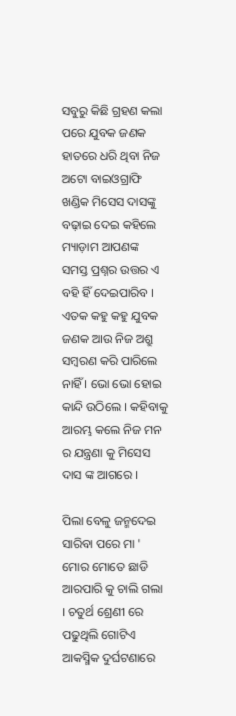ସବୁରୁ କିଛି ଗ୍ରହଣ କଲା ପରେ ଯୁବକ ଜଣକ ହାତରେ ଧରି ଥିବା ନିଜ ଅଟୋ ବାଇଓଗ୍ରାଫି ଖଣ୍ଡିକ ମିସେସ ଦାସଙ୍କୁ ବଢ଼ାଇ ଦେଇ କହିଲେ ମ୍ୟାଡ଼ାମ ଆପଣଙ୍କ ସମସ୍ତ ପ୍ରଶ୍ନର ଉତ୍ତର ଏ ବହି ହିଁ ଦେଇପାରିବ । ଏତକ କହୁ କହୁ ଯୁବକ ଜଣକ ଆଉ ନିଜ ଅଶ୍ରୁ ସମ୍ବରଣ କରି ପାରିଲେ ନାହିଁ । ଭୋ ଭୋ ହୋଇ କାନ୍ଦି ଉଠିଲେ । କହିବାକୁ ଆରମ୍ଭ କଲେ ନିଜ ମନ ର ଯନ୍ତ୍ରଣା କୁ ମିସେସ ଦାସ ଙ୍କ ଆଗରେ ।

ପିଲା ବେଳୁ ଜନ୍ମଦେଇ ସାରିବା ପରେ ମା ' ମୋର ମୋତେ ଛାଡି ଆରପାରି କୁ ଚାଲି ଗଲା । ଚତୁର୍ଥ ଶ୍ରେଣୀ ରେ ପଢୁଥିଲି ଗୋଟିଏ ଆକସ୍ମିକ ଦୁର୍ଘଟଣାରେ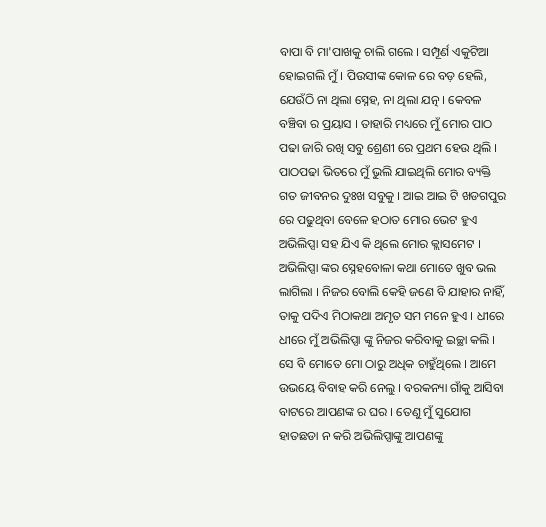ବାପା ବି ମା'ପାଖକୁ ଚାଲି ଗଲେ । ସମ୍ପୂର୍ଣ ଏକୁଟିଆ ହୋଇଗଲି ମୁଁ । ପିଉସୀଙ୍କ କୋଳ ରେ ବଡ଼ ହେଲି, ଯେଉଁଠି ନା ଥିଲା ସ୍ନେହ, ନା ଥିଲା ଯତ୍ନ । କେବଳ ବଞ୍ଚିବା ର ପ୍ରୟାସ । ତାହାରି ମଧ୍ୟରେ ମୁଁ ମୋର ପାଠ ପଢା ଜାରି ରଖି ସବୁ ଶ୍ରେଣୀ ରେ ପ୍ରଥମ ହେଉ ଥିଲି । ପାଠପଢା ଭିତରେ ମୁଁ ଭୁଲି ଯାଇଥିଲି ମୋର ବ୍ୟକ୍ତି ଗତ ଜୀବନର ଦୁଃଖ ସବୁକୁ । ଆଇ ଆଇ ଟି ଖଡଗପୁର ରେ ପଢୁଥିବା ବେଳେ ହଠାତ ମୋର ଭେଟ ହୁଏ ଅଭିଲିପ୍ସା ସହ ଯିଏ କି ଥିଲେ ମୋର କ୍ଲାସମେଟ । ଅଭିଲିପ୍ସା ଙ୍କର ସ୍ନେହବୋଳା କଥା ମୋତେ ଖୁବ ଭଲ ଲାଗିଲା । ନିଜର ବୋଲି କେହି ଜଣେ ବି ଯାହାର ନାହିଁ, ତାକୁ ପଦିଏ ମିଠାକଥା ଅମୃତ ସମ ମନେ ହୁଏ । ଧୀରେ ଧୀରେ ମୁଁ ଅଭିଲିପ୍ସା ଙ୍କୁ ନିଜର କରିବାକୁ ଇଚ୍ଛା କଲି । ସେ ବି ମୋତେ ମୋ ଠାରୁ ଅଧିକ ଚାହୁଁଥିଲେ । ଆମେ ଉଭୟେ ବିବାହ କରି ନେଲୁ । ବରକନ୍ୟା ଗାଁକୁ ଆସିବା ବାଟରେ ଆପଣଙ୍କ ର ଘର । ତେଣୁ ମୁଁ ସୁଯୋଗ ହାତଛଡା ନ କରି ଅଭିଲିପ୍ସାଙ୍କୁ ଆପଣଙ୍କୁ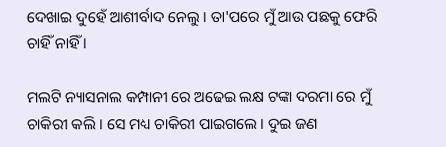ଦେଖାଇ ଦୁହେଁ ଆଶୀର୍ବାଦ ନେଲୁ । ତା'ପରେ ମୁଁ ଆଉ ପଛକୁ ଫେରି ଚାହିଁ ନାହିଁ ।

ମଲଟି ନ୍ୟାସନାଲ କମ୍ପାନୀ ରେ ଅଢେଇ ଲକ୍ଷ ଟଙ୍କା ଦରମା ରେ ମୁଁ ଚାକିରୀ କଲି । ସେ ମଧ୍ୟ ଚାକିରୀ ପାଇଗଲେ । ଦୁଇ ଜଣ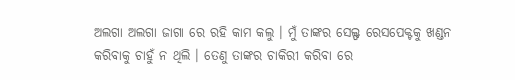ଅଲଗା ଅଲଗା ଜାଗା ରେ ରହି କାମ କଲୁ । ମୁଁ ତାଙ୍କର ସେଲ୍ଫ ରେସପେକ୍ଟକୁ ଖଣ୍ଡନ କରିବାକୁ ଚାହୁଁ ନ ଥିଲି । ତେଣୁ ତାଙ୍କର ଚାକିରୀ କରିବା ରେ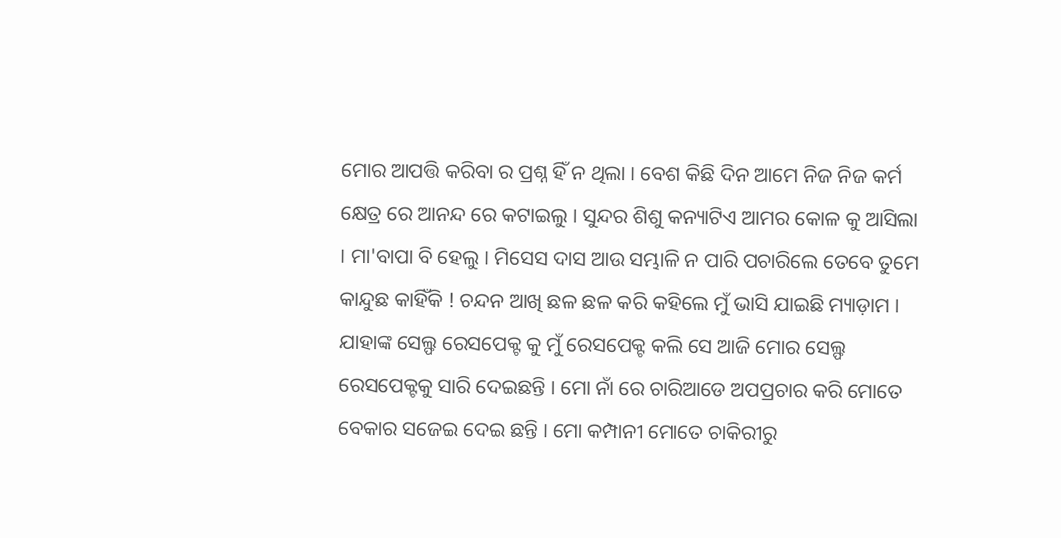ମୋର ଆପତ୍ତି କରିବା ର ପ୍ରଶ୍ନ ହିଁ ନ ଥିଲା । ବେଶ କିଛି ଦିନ ଆମେ ନିଜ ନିଜ କର୍ମ କ୍ଷେତ୍ର ରେ ଆନନ୍ଦ ରେ କଟାଇଲୁ । ସୁନ୍ଦର ଶିଶୁ କନ୍ୟାଟିଏ ଆମର କୋଳ କୁ ଆସିଲା । ମା'ବାପା ବି ହେଲୁ । ମିସେସ ଦାସ ଆଉ ସମ୍ଭାଳି ନ ପାରି ପଚାରିଲେ ତେବେ ତୁମେ କାନ୍ଦୁଛ କାହିଁକି ! ଚନ୍ଦନ ଆଖି ଛଳ ଛଳ କରି କହିଲେ ମୁଁ ଭାସି ଯାଇଛି ମ୍ୟାଡ଼ାମ । ଯାହାଙ୍କ ସେଲ୍ଫ ରେସପେକ୍ଟ କୁ ମୁଁ ରେସପେକ୍ଟ କଲି ସେ ଆଜି ମୋର ସେଲ୍ଫ ରେସପେକ୍ଟକୁ ସାରି ଦେଇଛନ୍ତି । ମୋ ନାଁ ରେ ଚାରିଆଡେ ଅପପ୍ରଚାର କରି ମୋତେ ବେକାର ସଜେଇ ଦେଇ ଛନ୍ତି । ମୋ କମ୍ପାନୀ ମୋତେ ଚାକିରୀରୁ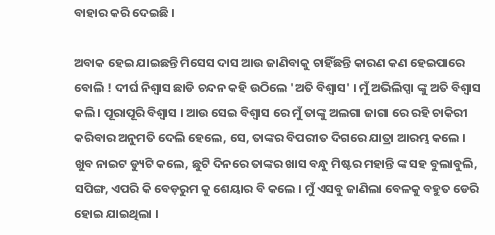ବାହାର କରି ଦେଇଛି ।

ଅବାକ ହେଇ ଯାଇଛନ୍ତି ମିସେସ ଦାସ ଆଉ ଜାଣିବାକୁ ଚାହିଁଛନ୍ତି କାରଣ କଣ ହେଇପାରେ ବୋଲି ! ଦୀର୍ଘ ନିଶ୍ୱାସ ଛାଡି ଚନ୍ଦନ କହି ଉଠିଲେ 'ଅତି ବିଶ୍ୱାସ' । ମୁଁ ଅଭିଲିପ୍ସା ଙ୍କୁ ଅତି ବିଶ୍ୱାସ କଲି । ପୂରାପୂରି ବିଶ୍ୱାସ । ଆଉ ସେଇ ବିଶ୍ୱାସ ରେ ମୁଁ ତାଙ୍କୁ ଅଲଗା ଜାଗା ରେ ରହି ଚାକିରୀ କରିବାର ଅନୁମତି ଦେଲି ହେଲେ, ସେ, ତାଙ୍କର ବିପରୀତ ଦିଗରେ ଯାତ୍ରା ଆରମ୍ଭ କଲେ । ଖୁବ ନାଇଟ ଡ୍ୟୁଟି କଲେ, ଛୁଟି ଦିନରେ ତାଙ୍କର ଖାସ ବନ୍ଧୁ ମିଷ୍ଟର ମହାନ୍ତି ଙ୍କ ସହ ବୁଲାବୁଲି, ସପିଙ୍ଗ, ଏପରି କି ବେଡ଼ରୁମ କୁ ଶେୟାର ବି କଲେ । ମୁଁ ଏସବୁ ଜାଣିଲା ବେଳକୁ ବହୁତ ଡେରି ହୋଇ ଯାଇଥିଲା ।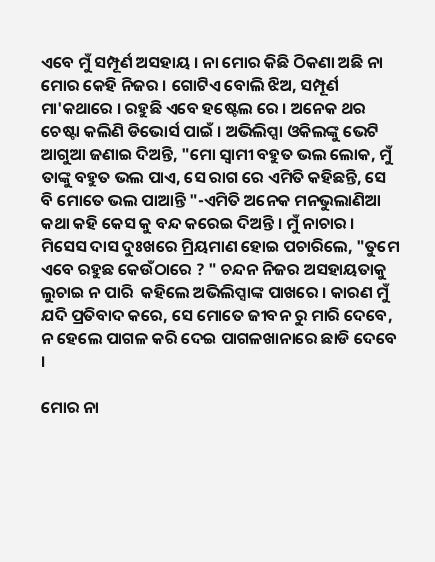ଏବେ ମୁଁ ସମ୍ପୂର୍ଣ ଅସହାୟ । ନା ମୋର କିଛି ଠିକଣା ଅଛି ନା ମୋର କେହି ନିଜର । ଗୋଟିଏ ବୋଲି ଝିଅ, ସମ୍ପୂର୍ଣ ମା'କଥାରେ । ରହୁଛି ଏବେ ହଷ୍ଟେଲ ରେ । ଅନେକ ଥର ଚେଷ୍ଟା କଲିଣି ଡିଭୋର୍ସ ପାଇଁ । ଅଭିଲିପ୍ସା ଓକିଲଙ୍କୁ ଭେଟି ଆଗୁଆ ଜଣାଇ ଦିଅନ୍ତି, "ମୋ ସ୍ୱାମୀ ବହୁତ ଭଲ ଲୋକ, ମୁଁ ତାଙ୍କୁ ବହୁତ ଭଲ ପାଏ, ସେ ରାଗ ରେ ଏମିତି କହିଛନ୍ତି, ସେ ବି ମୋତେ ଭଲ ପାଆନ୍ତି "-ଏମିତି ଅନେକ ମନଭୁଲାଣିଆ କଥା କହି କେସ କୁ ବନ୍ଦ କରେଇ ଦିଅନ୍ତି । ମୁଁ ନାଚାର । ମିସେସ ଦାସ ଦୁଃଖରେ ମ୍ରିୟମାଣ ହୋଇ ପଚାରିଲେ, "ତୁମେ ଏବେ ରହୁଛ କେଉଁଠାରେ ? " ଚନ୍ଦନ ନିଜର ଅସହାୟତାକୁ ଲୁଚାଇ ନ ପାରି  କହିଲେ ଅଭିଲିପ୍ସାଙ୍କ ପାଖରେ । କାରଣ ମୁଁ ଯଦି ପ୍ରତିବାଦ କରେ, ସେ ମୋତେ ଜୀବନ ରୁ ମାରି ଦେବେ, ନ ହେଲେ ପାଗଳ କରି ଦେଇ ପାଗଳଖାନାରେ ଛାଡି ଦେବେ ।

ମୋର ନା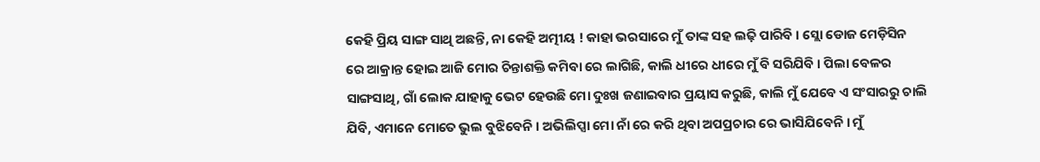କେହି ପ୍ରିୟ ସାଙ୍ଗ ସାଥି ଅଛନ୍ତି, ନା କେହି ଅତ୍ମୀୟ ! କାହା ଭରସାରେ ମୁଁ ତାଙ୍କ ସହ ଲଢ଼ି ପାରିବି । ସ୍ଲୋ ଡୋଜ ମେଡ଼ିସିନ ରେ ଆକ୍ରାନ୍ତ ହୋଇ ଆଜି ମୋର ଚିନ୍ତାଶକ୍ତି କମିବା ରେ ଲାଗିଛି, କାଲି ଧୀରେ ଧୀରେ ମୁଁ ବି ସରିଯିବି । ପିଲା ବେଳର ସାଙ୍ଗସାଥି, ଗାଁ ଲୋକ ଯାହାକୁ ଭେଟ ହେଉଛି ମୋ ଦୁଃଖ ଜଣାଇବାର ପ୍ରୟାସ କରୁଛି, କାଲି ମୁଁ ଯେବେ ଏ ସଂସାରରୁ ଚାଲି ଯିବି, ଏମାନେ ମୋତେ ଭୁଲ ବୁଝିବେନି । ଅଭିଲିପ୍ସା ମୋ ନାଁ ରେ କରି ଥିବା ଅପପ୍ରଚାର ରେ ଭାସିଯିବେନି । ମୁଁ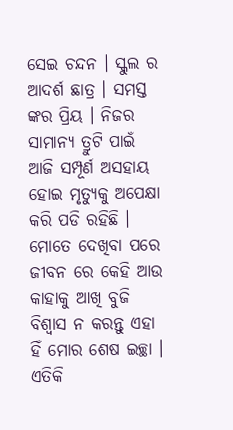ସେଇ ଚନ୍ଦନ । ସ୍କୁଲ ର ଆଦର୍ଶ ଛାତ୍ର । ସମସ୍ତ ଙ୍କର ପ୍ରିୟ । ନିଜର ସାମାନ୍ୟ ତ୍ରୁଟି ପାଇଁ ଆଜି ସମ୍ପୂର୍ଣ ଅସହାୟ ହୋଇ ମୃତ୍ୟୁକୁ ଅପେକ୍ଷା କରି ପଡି ରହିଛି । ମୋତେ ଦେଖିବା ପରେ ଜୀବନ ରେ କେହି ଆଉ କାହାକୁ ଆଖି ବୁଜି ବିଶ୍ୱାସ ନ କରନ୍ତୁ ଏହା ହିଁ ମୋର ଶେଷ ଇଚ୍ଛା । ଏତିକି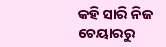କହି ସାରି ନିଜ ଚେୟାରରୁ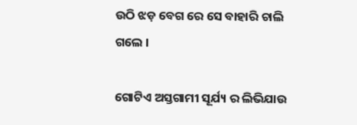ଉଠି ଝଡ଼ ବେଗ ରେ ସେ ବାହାରି ଚାଲି ଗଲେ ।

ଗୋଟିଏ ଅସ୍ତଗାମୀ ସୂର୍ଯ୍ୟ ର ଲିଭିଯାଉ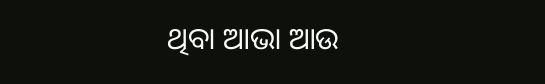ଥିବା ଆଭା ଆଉ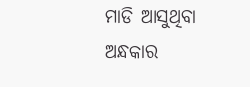ମାଡି ଆସୁଥିବା ଅନ୍ଧକାର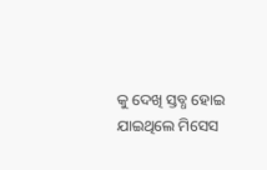କୁ ଦେଖି ସ୍ତବ୍ଧ ହୋଇ ଯାଇଥିଲେ ମିସେସ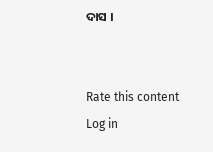ଦାସ ।


Rate this content
Log in